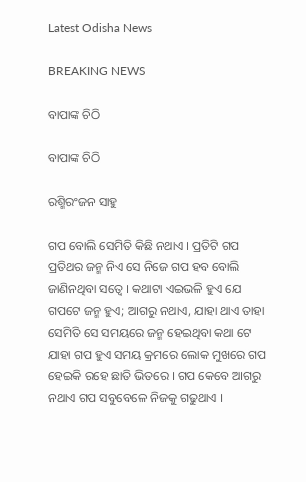Latest Odisha News

BREAKING NEWS

ବାପାଙ୍କ ଚିଠି

ବାପାଙ୍କ ଚିଠି

ରଶ୍ମିରଂଜନ ସାହୁ

ଗପ ବୋଲି ସେମିତି କିଛି ନଥାଏ । ପ୍ରତିଟି ଗପ ପ୍ରତିଥର ଜନ୍ମ ନିଏ ସେ ନିଜେ ଗପ ହବ ବୋଲି ଜାଣିନଥିବା ସତ୍ୱେ । କଥାଟା ଏଇଭଳି ହୁଏ ଯେ ଗପଟେ ଜନ୍ମ ହୁଏ; ଆଗରୁ ନଥାଏ, ଯାହା ଥାଏ ତାହା ସେମିତି ସେ ସମୟରେ ଜନ୍ମ ହେଇଥିବା କଥା ଟେ ଯାହା ଗପ ହୁଏ ସମୟ କ୍ରମରେ ଲୋକ ମୁଖରେ ଗପ ହେଇକି ରହେ ଛାତି ଭିତରେ । ଗପ କେବେ ଆଗରୁ ନଥାଏ ଗପ ସବୁବେଳେ ନିଜକୁ ଗଢୁଥାଏ ।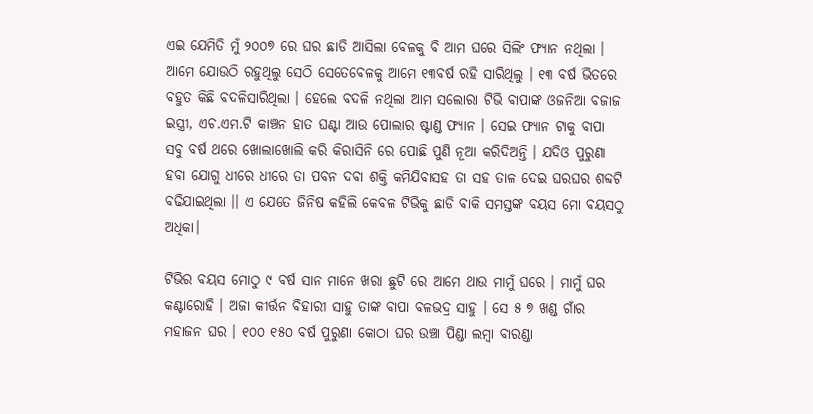ଏଇ ଯେମିତି ମୁଁ ୨୦୦୭ ରେ ଘର ଛାଡି ଆସିଲା ବେଳକୁ ବି ଆମ ଘରେ ସିଲିଂ ଫ୍ୟାନ ନଥିଲା । ଆମେ ଯୋଉଠି ରହୁଥିଲୁ ସେଠି ସେତେବେଳକୁ ଆମେ ୧୩ବର୍ଷ ରହି ସାରିଥିଲୁ । ୧୩ ବର୍ଷ ଭିତରେ ବହୁତ କିଛି ବଦଳିସାରିଥିଲା । ହେଲେ ବଦଳି ନଥିଲା ଆମ ସଲୋରା ଟିଭି ବାପାଙ୍କ ଓଜନିଆ ବଜାଜ ଇସ୍ତ୍ରୀ, ଏଚ.ଏମ.ଟି କାଞ୍ଚନ ହାତ ଘଣ୍ଟା ଆଉ ପୋଲାର ଷ୍ଟାଣ୍ଡ ଫ୍ୟାନ । ସେଇ ଫ୍ୟାନ ଟାକୁ ବାପା ସବୁ ବର୍ଷ ଥରେ ଖୋଲାଖୋଲି କରି କିରାସିନି ରେ ପୋଛି ପୁଣି ନୂଆ କରିଦିଅନ୍ତି । ଯଦିଓ ପୁରୁଣା ହବା ଯୋଗୁ ଧୀରେ ଧୀରେ ତା ପବନ ଦବା ଶକ୍ତି କମିଯିବାସହ ତା ସହ ତାଳ ଦେଇ ଘରଘର ଶବ୍ଦଟି ବଢିଯାଇଥିଲା ।। ଏ ଯେତେ ଜିନିଷ କହିଲି କେବଳ ଟିଭିକୁ ଛାଡି ବାକି ସମସ୍ତଙ୍କ ବୟସ ମୋ ବୟସଠୁ ଅଧିକା।

ଟିଭିର ବୟସ ମୋଠୁ ୯ ବର୍ଷ ସାନ ମାନେ ଖରା ଛୁଟି ରେ ଆମେ ଥାଉ ମାମୁଁ ଘରେ । ମାମୁଁ ଘର କଣ୍ଟାରୋହି । ଅଜା କୀର୍ତ୍ତନ ବିହାରୀ ସାହୁ ତାଙ୍କ ବାପା ବଳଭଦ୍ର ସାହୁ । ସେ ୫ ୭ ଖଣ୍ଡ ଗାଁର ମହାଜନ ଘର । ୧୦୦ ୧୫୦ ବର୍ଷ ପୁରୁଣା କୋଠା ଘର ଉଞ୍ଚା ପିଣ୍ଡା ଲମ୍ବା ବାରଣ୍ଡା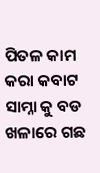ପିତଳ କାମ କରା କବାଟ ସାମ୍ନା କୁ ବଡ ଖଳାରେ ଗଛ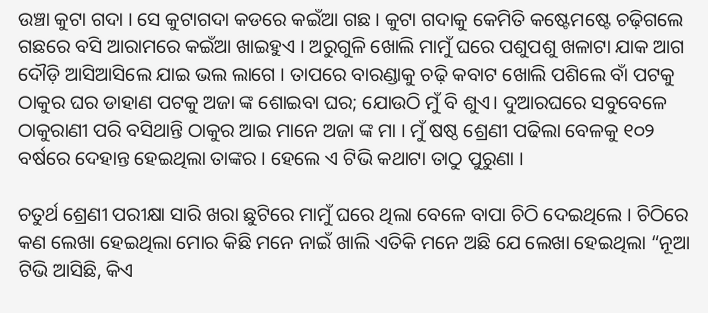ଉଞ୍ଚା କୁଟା ଗଦା । ସେ କୁଟାଗଦା କଡରେ କଇଁଆ ଗଛ । କୁଟା ଗଦାକୁ କେମିତି କଷ୍ଟେମଷ୍ଟେ ଚଢ଼ିଗଲେ ଗଛରେ ବସି ଆରାମରେ କଇଁଆ ଖାଇହୁଏ । ଅରୁଗୁଳି ଖୋଲି ମାମୁଁ ଘରେ ପଶୁପଶୁ ଖଳାଟା ଯାକ ଆଗ ଦୌଡ଼ି ଆସିଆସିଲେ ଯାଇ ଭଲ ଲାଗେ । ତାପରେ ବାରଣ୍ଡାକୁ ଚଢ଼ି କବାଟ ଖୋଲି ପଶିଲେ ବାଁ ପଟକୁ ଠାକୁର ଘର ଡାହାଣ ପଟକୁ ଅଜା ଙ୍କ ଶୋଇବା ଘର; ଯୋଉଠି ମୁଁ ବି ଶୁଏ। ଦୁଆରଘରେ ସବୁବେଳେ ଠାକୁରାଣୀ ପରି ବସିଥାନ୍ତି ଠାକୁର ଆଇ ମାନେ ଅଜା ଙ୍କ ମା । ମୁଁ ଷଷ୍ଠ ଶ୍ରେଣୀ ପଢିଲା ବେଳକୁ ୧୦୨ ବର୍ଷରେ ଦେହାନ୍ତ ହେଇଥିଲା ତାଙ୍କର । ହେଲେ ଏ ଟିଭି କଥାଟା ତାଠୁ ପୁରୁଣା ।

ଚତୁର୍ଥ ଶ୍ରେଣୀ ପରୀକ୍ଷା ସାରି ଖରା ଛୁଟିରେ ମାମୁଁ ଘରେ ଥିଲା ବେଳେ ବାପା ଚିଠି ଦେଇଥିଲେ । ଚିଠିରେ କଣ ଲେଖା ହେଇଥିଲା ମୋର କିଛି ମନେ ନାଇଁ ଖାଲି ଏତିକି ମନେ ଅଛି ଯେ ଲେଖା ହେଇଥିଲା “ନୂଆ ଟିଭି ଆସିଛି, କିଏ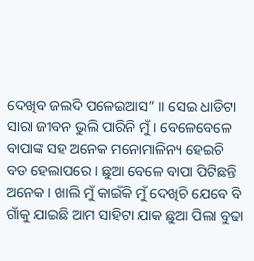ଦେଖିବ ଜଲଦି ପଳେଇଆସ” ।। ସେଇ ଧାଡିଟା ସାରା ଜୀବନ ଭୁଲି ପାରିନି ମୁଁ । ବେଳେବେଳେ ବାପାଙ୍କ ସହ ଅନେକ ମନୋମାଳିନ୍ୟ ହେଇଚି ବଡ ହେଲାପରେ । ଛୁଆ ବେଳେ ବାପା ପିଟିଛନ୍ତି ଅନେକ । ଖାଲି ମୁଁ କାଇଁକି ମୁଁ ଦେଖିଚି ଯେବେ ବି ଗାଁକୁ ଯାଇଛି ଆମ ସାହିଟା ଯାକ ଛୁଆ ପିଲା ବୁଢା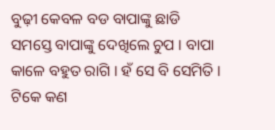ବୁଢ଼ୀ କେବଳ ବଡ ବାପାଙ୍କୁ ଛାଡି ସମସ୍ତେ ବାପାଙ୍କୁ ଦେଖିଲେ ଚୁପ । ବାପା କାଳେ ବହୁତ ରାଗି । ହଁ ସେ ବି ସେମିତି । ଟିକେ କଣ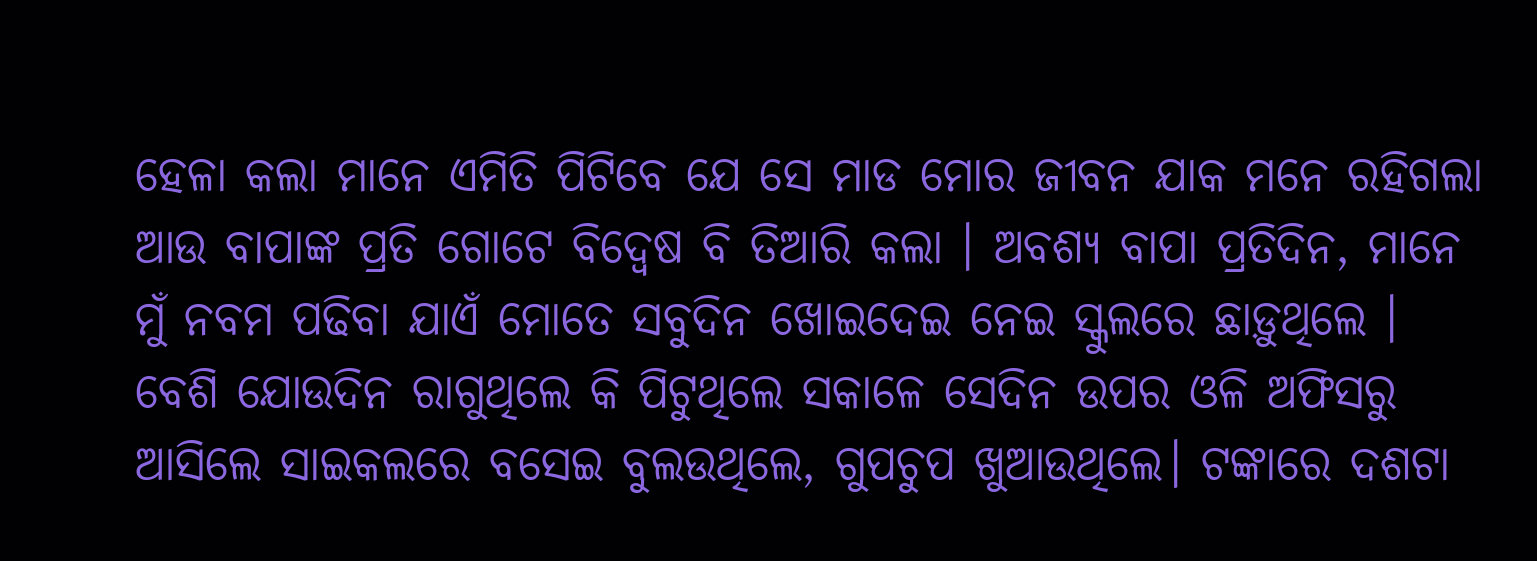ହେଳା କଲା ମାନେ ଏମିତି ପିଟିବେ ଯେ ସେ ମାଡ ମୋର ଜୀବନ ଯାକ ମନେ ରହିଗଲା ଆଉ ବାପାଙ୍କ ପ୍ରତି ଗୋଟେ ବିଦ୍ୱେଷ ବି ତିଆରି କଲା । ଅବଶ୍ୟ ବାପା ପ୍ରତିଦିନ, ମାନେ ମୁଁ ନବମ ପଢିବା ଯାଏଁ ମୋତେ ସବୁଦିନ ଖୋଇଦେଇ ନେଇ ସ୍କୁଲରେ ଛାଡ଼ୁଥିଲେ । ବେଶି ଯୋଉଦିନ ରାଗୁଥିଲେ କି ପିଟୁଥିଲେ ସକାଳେ ସେଦିନ ଉପର ଓଳି ଅଫିସରୁ ଆସିଲେ ସାଇକଲରେ ବସେଇ ବୁଲଉଥିଲେ, ଗୁପଚୁପ ଖୁଆଉଥିଲେ। ଟଙ୍କାରେ ଦଶଟା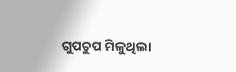ଗୁପଚୁପ ମିଳୁଥିଲା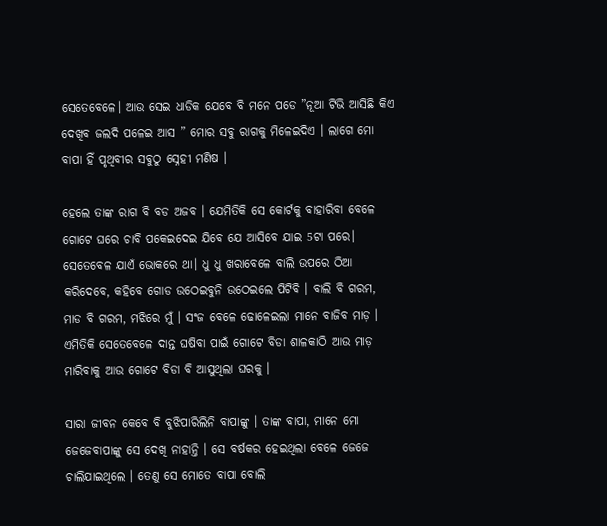ସେତେବେଳେ। ଆଉ ସେଇ ଧାଡିକ ଯେବେ ବି ମନେ ପଡେ ”ନୂଆ ଟିଭି ଆସିଛି କିଏ ଦେଖିବ ଜଲଦି ପଳେଇ ଆସ ” ମୋର ସବୁ ରାଗକୁ ମିଳେଇଦିଏ । ଲାଗେ ମୋ ବାପା ହିଁ ପୃଥିବୀର ସବୁଠୁ ସ୍ନେହୀ ମଣିଷ ।

ହେଲେ ତାଙ୍କ ରାଗ ବି ବଡ ଅଜବ । ଯେମିତିକି ସେ କୋର୍ଟକୁ ବାହାରିବା ବେଳେ ଗୋଟେ ଘରେ ଚାବି ପକେଇଦେଇ ଯିବେ ଯେ ଆସିବେ ଯାଇ 5ଟା ପରେ। ସେତେବେଳ ଯାଏଁ ଭୋକରେ ଥା। ଧୁ ଧୁ ଖରାବେଳେ ବାଲି ଉପରେ ଠିଆ କରିଦେବେ, କହିବେ ଗୋଡ ଉଠେଇବୁନି ଉଠେଇଲେ ପିଟିବି । ବାଲି ବି ଗରମ, ମାଡ ବି ଗରମ, ମଝିରେ ମୁଁ । ସଂଜ ବେଳେ ଢୋଳେଇଲା ମାନେ ବାଜିବ ମାଡ଼ । ଏମିତିକି ସେତେବେଳେ ଦାନ୍ତ ଘଷିବା ପାଇଁ ଗୋଟେ ବିଡା ଶାଳକାଠି ଆଉ ମାଡ଼ ମାରିବାକୁ ଆଉ ଗୋଟେ ବିଡା ବି ଆସୁଥିଲା ଘରକୁ ।

ସାରା ଜୀବନ କେବେ ବି ବୁଝିପାରିଲିନି ବାପାଙ୍କୁ । ତାଙ୍କ ବାପା, ମାନେ ମୋ ଜେଜେବାପାଙ୍କୁ ସେ ଦେଖି ନାହାନ୍ତି । ସେ ବର୍ଷକର ହେଇଥିଲା ବେଳେ ଜେଜେ ଚାଲିଯାଇଥିଲେ । ତେଣୁ ସେ ମୋତେ ବାପା ବୋଲି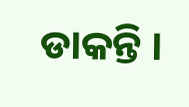ଡାକନ୍ତି ।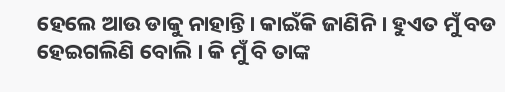ହେଲେ ଆଉ ଡାକୁ ନାହାନ୍ତି। କାଇଁକି ଜାଣିନି । ହୁଏତ ମୁଁ ବଡ ହେଇଗଲିଣି ବୋଲି । କି ମୁଁ ବି ତାଙ୍କ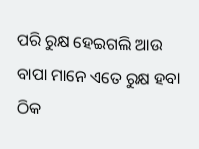ପରି ରୁକ୍ଷ ହେଇଗଲି ଆଉ ବାପା ମାନେ ଏତେ ରୁକ୍ଷ ହବା ଠିକ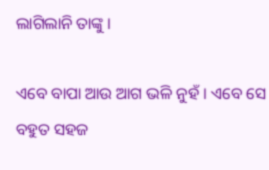ଲାଗିଲାନି ତାଙ୍କୁ ।

ଏବେ ବାପା ଆଉ ଆଗ ଭଳି ନୁହଁ । ଏବେ ସେ ବହୁତ ସହଜ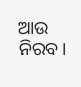ଆଉ ନିରବ।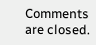Comments are closed.